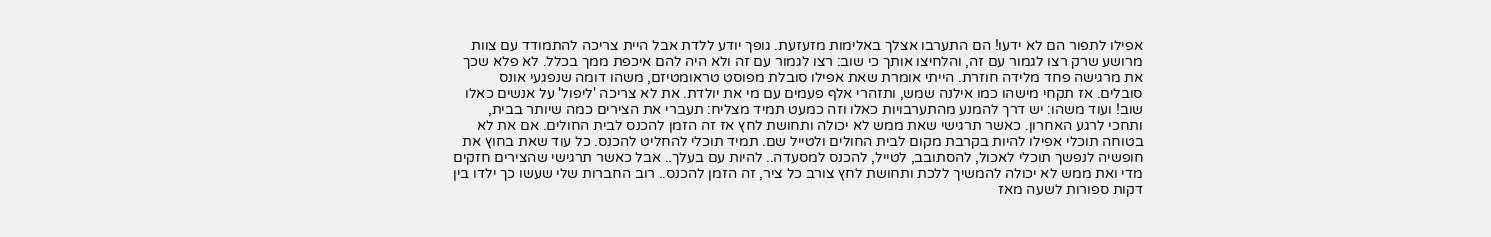אפילו לתפור הם לא ידעו! הם התערבו אצלך באלימות מזעזעת. גופך יודע ללדת אבל היית צריכה להתמודד עם צוות מרושע שרק רצו לגמור עם זה, והלחיצו אותך כי שוב: רצו לגמור עם זה ולא היה להם איכפת ממך בכלל. לא פלא שכך את מרגישה פחד מלידה חוזרת. הייתי אומרת שאת אפילו סובלת מפוסט טראומטיזם, משהו דומה שנפגעי אונס סובלים. אז תקחי מישהו כמו אילנה שמש, ותזהרי אלף פעמים עם מי את יולדת. את לא צריכה 'ליפול' על אנשים כאלו שוב! ועוד משהו: יש דרך להמנע מהתערבויות כאלו וזה כמעט תמיד מצליח: תעברי את הצירים כמה שיותר בבית, ותחכי לרגע האחרון. כאשר תרגישי שאת ממש לא יכולה ותחושת לחץ אז זה הזמן להכנס לבית החולים. אם את לא בטוחה תוכלי אפילו להיות בקרבת מקום לבית החולים ולטייל שם. תמיד תוכלי להחליט להכנס. כל עוד שאת בחוץ את חופשיה לנפשך תוכלי לאכול, להסתובב, לטייל, להכנס למסעדה.. להיות עם בעלך.. אבל כאשר תרגישי שהצירים חזקים מדי ואת ממש לא יכולה להמשיך ללכת ותחושת לחץ צורב כל ציר, זה הזמן להכנס.. רוב החברות שלי שעשו כך ילדו בין דקות ספורות לשעה מאז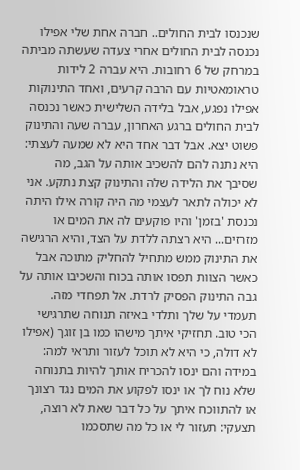שנכנסו לבית החולים.. חברה אחת שלי אפילו נכנסה לבית החולים אחרי צעדה שעשתה מביתה במרחק של 6 רחובות. היא עברה 2 לידות טראומאטיות עם הרבה קרעים, ואחד התינוקות אפילו נפגע, אבל בלידה השלישית כאשר נכנסה לבית החולים ברגע האחרון, עברה שעה והתינוק פשוט יצא. אבל דבר אחד היא לא שמעה לעצתי: היא נתנה להם להשכיב אותה על הגב, מה שסיבך את הלידה שלה והתינוק קצת נתקע. אני לא יכולה לתאר לעצמי מה היה קורה אילו היתה נכנסת 'בזמן' והיו פוקעים לה את המים או מזרזים... היא רצתה ללדת על הצד, והיא הרגישה את התינוק ממש מתחיל להחליק מתוכה אבל כאשר הצוות תפסו אותה בכוח והשכיבו אותה על גבה התינוק הפסיק לרדת. אל תפחדי מזה. תעמדי על שלך ותלדי באיזה תנוחה שתרגישי הכי טוב. תחזיקי איתך מישהו כמו בן זוגך (אפילו לא דולה, כי היא לא תוכל לעזור ותראי למה: במידה והם ינסו להכריח אותך להיות בתנוחה שלא נוח לך או ינסו לפקוע את המים נגד רצונך או להתווכח איתך על כל דבר שאת לא רוצה, תצעקי: תעזור לי או כל מה שתסכמו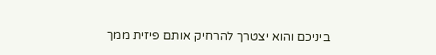ביניכם והוא יצטרך להרחיק אותם פיזית ממך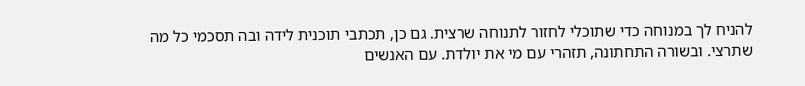להניח לך במנוחה כדי שתוכלי לחזור לתנוחה שרצית. גם כן, תכתבי תוכנית לידה ובה תסכמי כל מה שתרצי. ובשורה התחתונה, תזהרי עם מי את יולדת. עם האנשים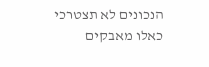הנכונים לא תצטרכי כאלו מאבקים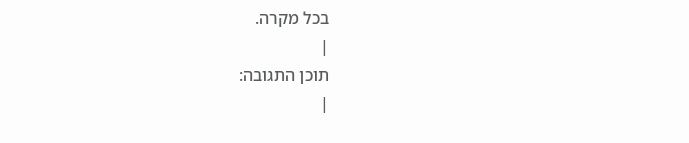בכל מקרה.
|
תוכן התגובה:
|